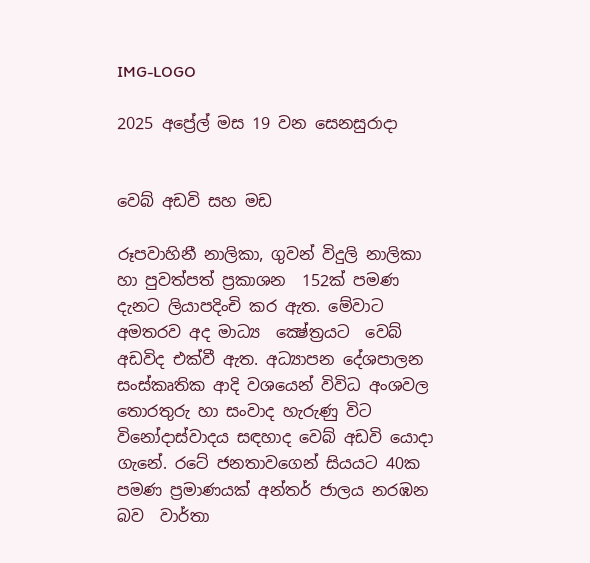IMG-LOGO

2025 අප්‍රේල් මස 19 වන සෙනසුරාදා


වෙබ් අඩවි සහ මඩ

රූපවාහිනී නාලිකා, ගුවන් විදුලි නාලිකා හා පුවත්පත් ප්‍රකාශන  152ක් පමණ දැනට ලියාපදිංචි කර ඇත. මේවාට අමතරව අද මාධ්‍ය  ක්‍ෂේත්‍රයට  වෙබ් අඩවිද එක්වී ඇත. අධ්‍යාපන දේශපාලන සංස්කෘතික ආදි වශයෙන් විවිධ අංශවල තොරතුරු හා සංවාද හැරුණු විට  විනෝදාස්වාදය සඳහාද වෙබ් අඩවි යොදා ගැනේ. රටේ ජනතාවගෙන් සියයට 40ක පමණ ප්‍රමාණයක් අන්තර් ජාලය නරඹන බව  වාර්තා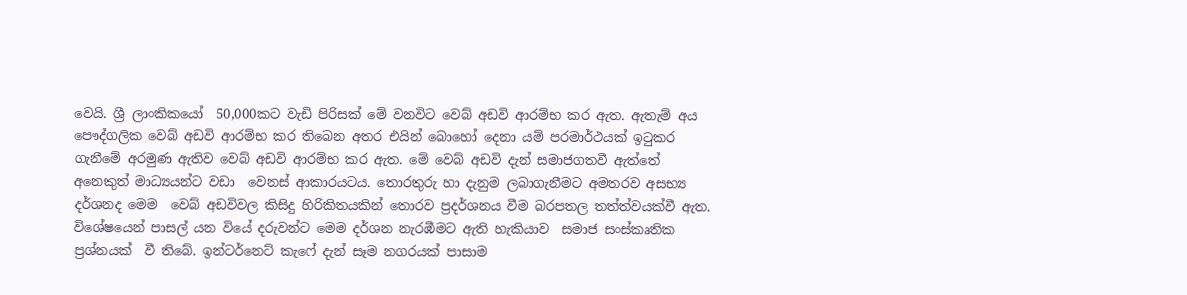වෙයි. ශ්‍රී ලාංකිකයෝ  50,000කට වැඩි පිරිසක් මේ වනවිට වෙබ් අඩවි ආරම්භ කර ඇත. ඇතැම් අය පෞද්ගලික වෙබ් අඩවි ආරම්භ කර තිබෙන අතර එයින් බොහෝ දෙනා යම් පරමාර්ථයක් ඉටුකර ගැනීමේ අරමුණ ඇතිව වෙබ් අඩවි ආරම්භ කර ඇත. මේ වෙබ් අඩවි දැන් සමාජගතවී ඇත්තේ අනෙකුත් මාධ්‍යයන්ට වඩා  වෙනස් ආකාරයටය. තොරතුරු හා දැනුම ලබාගැනීමට අමතරව අසභ්‍ය දර්ශනද මෙම  වෙබ් අඩවිවල කිසිදු හිරිකිතයකින් තොරව ප්‍රදර්ශනය වීම බරපතල තත්ත්වයක්වී ඇත. විශේෂයෙන් පාසල් යන වියේ දරුවන්ට මෙම දර්ශන නැරඹීමට ඇති හැකියාව  සමාජ සංස්කෘතික ප්‍රශ්නයක්  වී තිබේ. ඉන්ටර්නෙට් කැෆේ දැන් සෑම නගරයක් පාසාම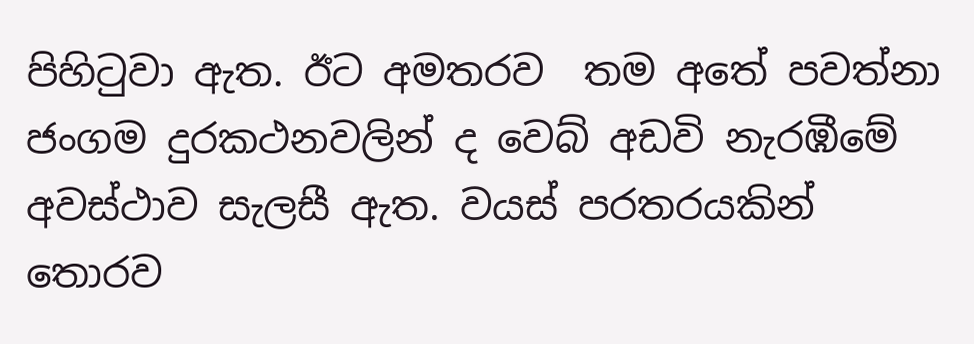පිහිටුවා ඇත. ඊට අමතරව  තම අතේ පවත්නා ජංගම දුරකථනවලින් ද වෙබ් අඩවි නැරඹීමේ අවස්ථාව සැලසී ඇත. වයස් පරතරයකින් තොරව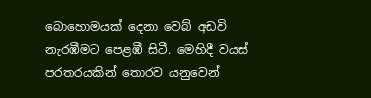බොහොමයක් දෙනා වෙබ් අඩවි නැරඹීමට පෙළඹී සිටී. මෙහිදී වයස් පරතරයකින් තොරව යනුවෙන්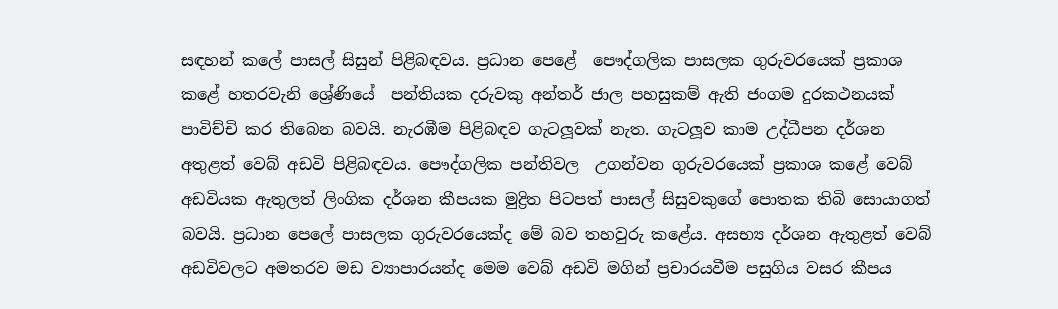සඳහන් කලේ පාසල් සිසුන් පිළිබඳවය. ප්‍රධාන පෙළේ  පෞද්ගලික පාසලක ගුරුවරයෙක් ප්‍රකාශ කළේ හතරවැනි ශ්‍රේණියේ  පන්තියක දරුවකු අන්තර් ජාල පහසුකම් ඇති ජංගම දුරකථනයක් පාවිච්චි කර තිබෙන බවයි. නැරඹීම පිළිබඳව ගැටලූවක් නැත. ගැටලූව කාම උද්ධීපන දර්ශන අතුළත් වෙබ් අඩවි පිළිබඳවය. පෞද්ගලික පන්තිවල  උගන්වන ගුරුවරයෙක් ප්‍රකාශ කළේ වෙබ් අඩවියක ඇතුලත් ලිංගික දර්ශන කීපයක මුද්‍රිත පිටපත් පාසල් සිසුවකුගේ පොතක තිබි සොයාගත් බවයි. ප්‍රධාන පෙලේ පාසලක ගුරුවරයෙක්ද මේ බව තහවුරු කළේය. අසභ්‍ය දර්ශන ඇතුළත් වෙබ් අඩවිවලට අමතරව මඩ ව්‍යාපාරයන්ද මෙම වෙබ් අඩවි මගින් ප්‍රචාරයවීම පසුගිය වසර කීපය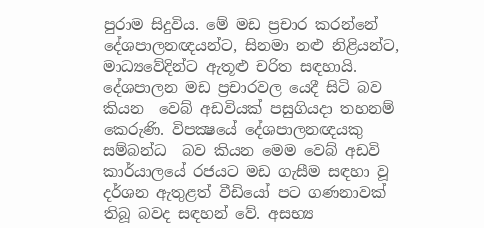පුරාම සිදුවිය. මේ මඩ ප්‍රචාර කරන්නේ දේශපාලනඥයන්ට, සිනමා නළු නිළියන්ට, මාධ්‍යවේදින්ට ඇතූළු චරිත සඳහායි. දේශපාලන මඩ ප්‍රචාරවල යෙදී සිටි බව කියන  වෙබ් අඩවියක් පසුගියදා තහනම් කෙරුණි. විපක්‍ෂයේ දේශපාලනඥයකු සම්බන්ධ  බව කියන මෙම වෙබ් අඩවි කාර්යාලයේ රජයට මඩ ගැසීම සඳහා වූ දර්ශන ඇතුළත් වීඩියෝ පට ගණනාවක් තිබූ බවද සඳහන් වේ. අසභ්‍ය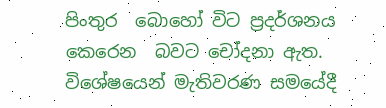පිංතුර  බොහෝ විට ප්‍රදර්ශනය කෙරෙන  බවට චෝදනා ඇත. විශේෂයෙන් මැතිවරණ සමයේදී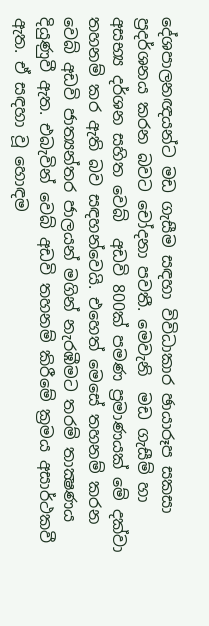දේශපාලනඥයන්ට මඩ ගැසීම සඳහා විවිධාකාර ඡායාරූප සකසා ප්‍රදර්ශනය කරන බවට චෝදනා පවතී. මෙවැනි  මඩ ගැසීම් හා අසභ්‍ය දර්ශන සහිත වෙබ්  අඩවි 800ක් පමණ ප්‍රමාණයක් මේ දක්වා තහනම් කර ඇති බව සඳහන්වෙයි. එහෙත් මෙසේ තහනම් කරන වෙබ් අඩවි ජාත්‍යන්තර ජාලයන් මගින් නැරඹීමට තරම් තාක්‍ෂණය දියුණුවී ඇත. එබැවින් වෙබ් අඩවි තහනම් කිරීමේ ක්‍රමය අසාර්ථකවී ඇත. ඒ සඳහා වූ හොඳම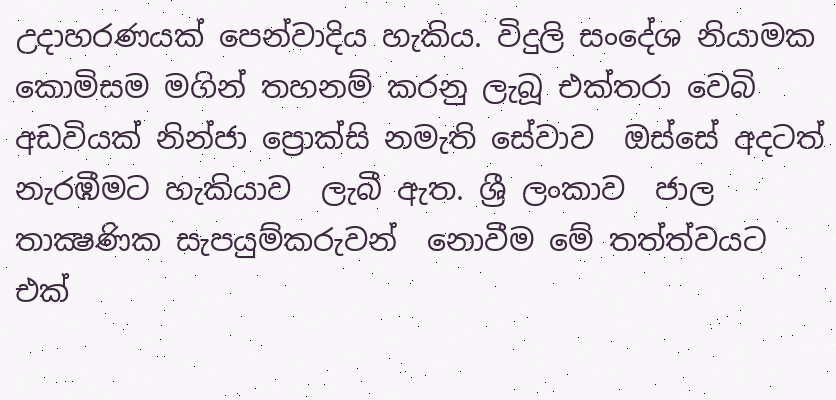උදාහරණයක් පෙන්වාදිය හැකිය. විදුලි සංදේශ නියාමක කොමිසම මගින් තහනම් කරනු ලැබූ එක්තරා වෙබි අඩවියක් නින්ජා ප්‍රොක්සි නමැති සේවාව  ඔස්සේ අදටත් නැරඹීමට හැකියාව  ලැබී ඇත. ශ්‍රී ලංකාව  ජාල තාක්‍ෂණික සැපයුම්කරුවන්  නොවීම මේ තත්ත්වයට එක්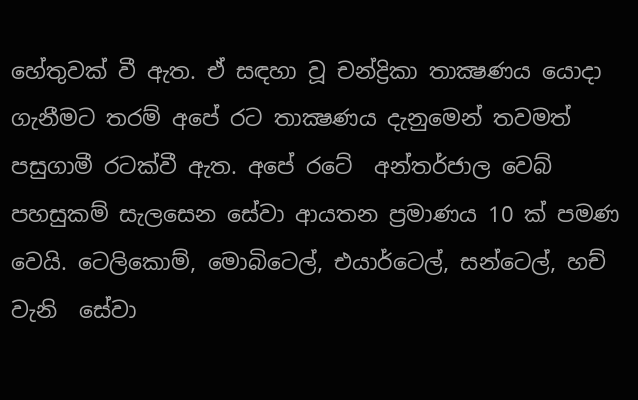හේතුවක් වී ඇත. ඒ සඳහා වූ චන්ද්‍රිකා තාක්‍ෂණය යොදා ගැනීමට තරම් අපේ රට තාක්‍ෂණය දැනුමෙන් තවමත් පසුගාමී රටක්වී ඇත. අපේ රටේ  අන්තර්ජාල වෙබ් පහසුකම් සැලසෙන සේවා ආයතන ප්‍රමාණය 10 ක් පමණ වෙයි. ටෙලිකොම්, මොබිටෙල්, එයාර්ටෙල්, සන්ටෙල්, හච් වැනි  සේවා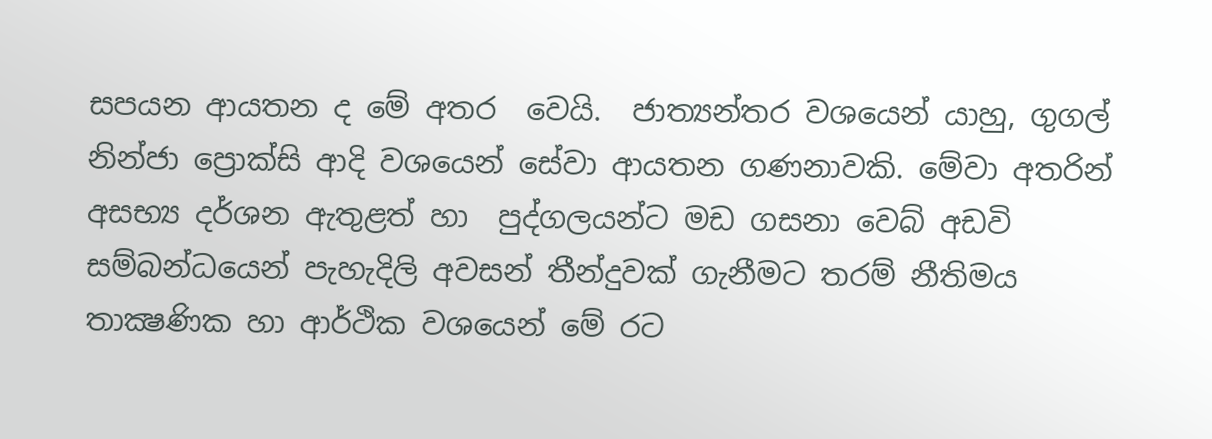සපයන ආයතන ද මේ අතර  වෙයි.  ජාත්‍යන්තර වශයෙන් යාහු, ගුගල් නින්ජා ප්‍රොක්සි ආදි වශයෙන් සේවා ආයතන ගණනාවකි. මේවා අතරින් අසභ්‍ය දර්ශන ඇතුළත් හා  පුද්ගලයන්ට මඩ ගසනා වෙබ් අඩවි සම්බන්ධයෙන් පැහැදිලි අවසන් තීන්දුවක් ගැනීමට තරම් නීතිමය තාක්‍ෂණික හා ආර්ථික වශයෙන් මේ රට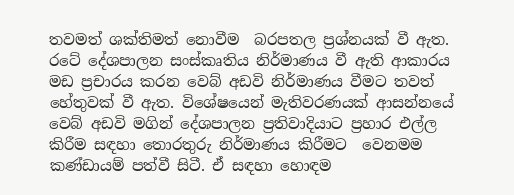තවමත් ශක්තිමත් නොවීම  බරපතල ප්‍රශ්නයක් වී ඇත. රටේ දේශපාලන සංස්කෘතිය නිර්මාණය වී ඇති ආකාරය මඩ ප්‍රචාරය කරන වෙබ් අඩවි නිර්මාණය වීමට තවත්  හේතුවක් වී ඇත. විශේෂයෙන් මැතිවරණයක් ආසන්නයේ වෙබ් අඩවි මගින් දේශපාලන ප්‍රතිවාදියාට ප්‍රහාර එල්ල කිරීම සඳහා තොරතුරු නිර්මාණය කිරීමට  වෙනමම කණ්ඩායම් පත්වී සිටී. ඒ සඳහා හොඳම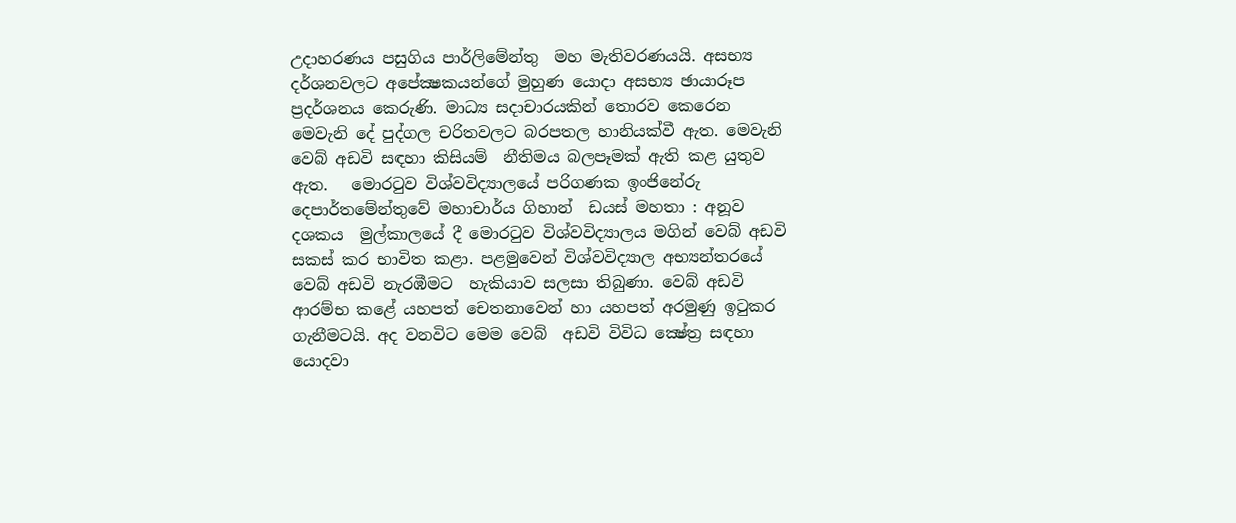උදාහරණය පසුගිය පාර්ලිමේන්තු  මහ මැතිවරණයයි. අසභ්‍ය දර්ශනවලට අපේක්‍ෂකයන්ගේ මුහුණ යොදා අසභ්‍ය ඡායාරූප ප්‍රදර්ශනය කෙරුණි. මාධ්‍ය සදාචාරයකින් තොරව කෙරෙන මෙවැනි දේ පුද්ගල චරිතවලට බරපතල හානියක්වී ඇත. මෙවැනි වෙබ් අඩවි සඳහා කිසියම්  නීතිමය බලපෑමක් ඇති කළ යුතුව ඇත.   මොරටුව විශ්වවිද්‍යාලයේ පරිගණක ඉංජිනේරු දෙපාර්තමේන්තුවේ මහාචාර්ය ගිහාන්  ඩයස් මහතා : අනූව දශකය  මුල්කාලයේ දී මොරටුව විශ්වවිද්‍යාලය මගින් වෙබ් අඩවි සකස් කර භාවිත කළා. පළමුවෙන් විශ්වවිද්‍යාල අභ්‍යන්තරයේ වෙබ් අඩවි නැරඹීමට  හැකියාව සලසා තිබුණා. වෙබ් අඩවි ආරම්භ කළේ යහපත් චෙතනාවෙන් හා යහපත් අරමුණු ඉටුකර ගැනීමටයි. අද වනවිට මෙම වෙබ්  අඩවි විවිධ ක්‍ෂේත්‍ර සඳහා  යොදවා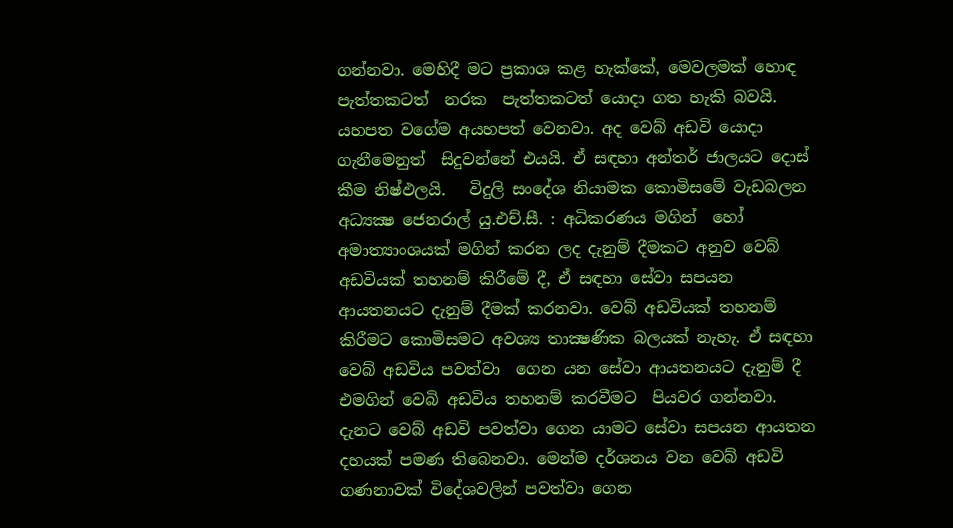ගන්නවා. මෙහිදී මට ප්‍රකාශ කළ හැක්කේ, මෙවලමක් හොඳ පැත්තකටත්  නරක  පැත්තකටත් යොදා ගත හැකි බවයි. යහපත වගේම අයහපත් වෙනවා. අද වෙබ් අඩවි යොදා ගැනීමෙනුත්  සිදුවන්නේ එයයි. ඒ සඳහා අන්තර් ජාලයට දොස් කීම නිෂ්ඵලයි.   විදුලි සංදේශ නියාමක කොමිසමේ වැඩබලන අධ්‍යක්‍ෂ ජෙනරාල් යු.එච්.සී. : අධිකරණය මගින්  හෝ අමාත්‍යාංශයක් මගින් කරන ලද දැනුම් දීමකට අනුව වෙබ් අඩවියක් තහනම් කිරීමේ දී, ඒ සඳහා සේවා සපයන ආයතනයට දැනුම් දීමක් කරනවා. වෙබ් අඩවියක් තහනම් කිරීමට කොමිසමට අවශ්‍ය තාක්‍ෂණික බලයක් නැහැ. ඒ සඳහා  වෙබ් අඩවිය පවත්වා  ගෙන යන සේවා ආයතනයට දැනුම් දී එමගින් වෙබි අඩවිය තහනම් කරවීමට  පියවර ගන්නවා. දැනට වෙබ් අඩවි පවත්වා ගෙන යාමට සේවා සපයන ආයතන දහයක් පමණ තිබෙනවා. මෙන්ම දර්ශනය වන වෙබ් අඩවි ගණනාවක් විදේශවලින් පවත්වා ගෙන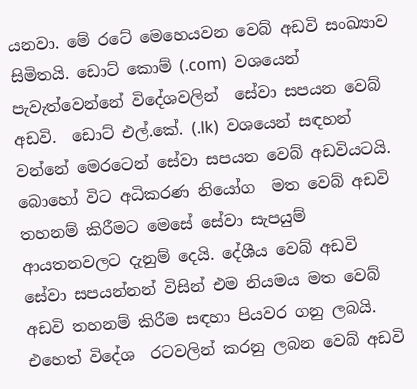යනවා. මේ රටේ මෙහෙයවන වෙබ් අඩවි සංඛ්‍යාව සිමිතයි. ඩොට් කොම් (.com)  වශයෙන් පැවැත්වෙන්නේ විදේශවලින්  සේවා සපයන වෙබ් අඩවි.  ඩොට් එල්.කේ. (.lk)  වශයෙන් සඳහන්  වන්නේ මෙරටෙන් සේවා සපයන වෙබ් අඩවියටයි. බොහෝ විට අධිකරණ නියෝග  මත වෙබ් අඩවි තහනම් කිරීමට මෙසේ සේවා සැපයුම් ආයතනවලට දැනුම් දෙයි. දේශීය වෙබ් අඩවි සේවා සපයන්නන් විසින් එම නියමය මත වෙබ් අඩවි තහනම් කිරීම සඳහා පියවර ගනු ලබයි. එහෙත් විදේශ  රටවලින් කරනු ලබන වෙබ් අඩවි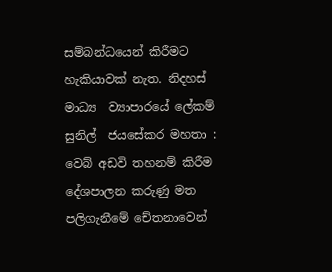සම්බන්ධයෙන් කිරීමට හැකියාවක් නැත. නිදහස් මාධ්‍ය  ව්‍යාපාරයේ ලේකම් සුනිල්  ජයසේකර මහතා :  වෙබ් අඩවි තහනම් කිරීම දේශපාලන කරුණු මත පලිගැනීමේ චේතනාවෙන්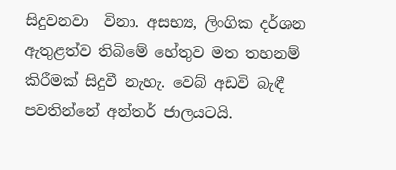සිදුවනවා  විනා. අසභ්‍ය, ලිංගික දර්ශන ඇතුළත්ව තිබිමේ හේතුව මත තහනම් කිරීමක් සිදුවී නැහැ. වෙබ් අඩවි බැඳී පවතින්නේ අන්තර් ජාලයටයි.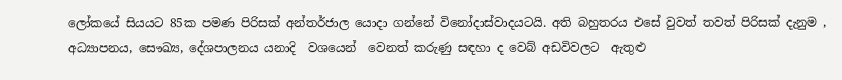ලෝකයේ සියයට 85ක පමණ පිරිසක් අන්තර්ජාල යොදා ගන්නේ විනෝදාස්වාදයටයි. අති බහුතරය එසේ වුවත් තවත් පිරිසක් දැනුම , අධ්‍යාපනය, සෞඛ්‍ය, දේශපාලනය යනාදි  වශයෙන්  වෙනත් කරුණු සඳහා ද වෙබ් අඩවිවලට  ඇතුළු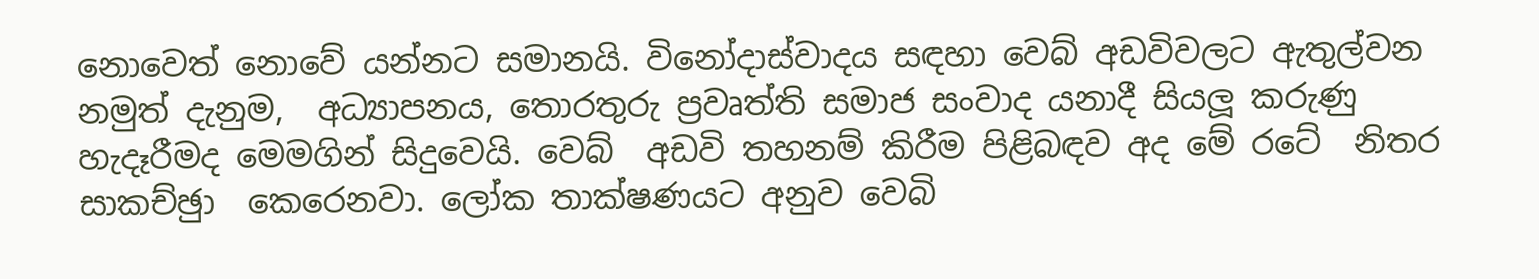නොවෙත් නොවේ යන්නට සමානයි. විනෝදාස්වාදය සඳහා වෙබ් අඩවිවලට ඇතුල්වන නමුත් දැනුම,  අධ්‍යාපනය, තොරතුරු ප්‍රවෘත්ති සමාජ සංවාද යනාදී සියලූ කරුණු හැදෑරීමද මෙමගින් සිදුවෙයි. වෙබ්  අඩවි තහනම් කිරීම පිළිබඳව අද මේ රටේ  නිතර සාකච්ඡුා  කෙරෙනවා. ලෝක තාක්ෂණයට අනුව වෙබි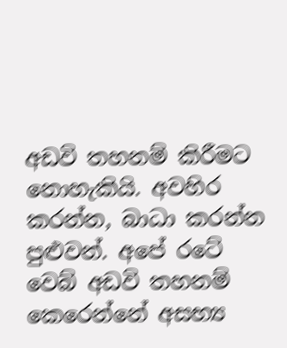අඩවි තහනම් කිරීමට නොහැකියි. අවහිර කරන්න, බාධා කරන්න පුළුවන්. අපේ රටේ වෙබ් අඩවි තහනම් කෙරෙන්නේ අසභ්‍ය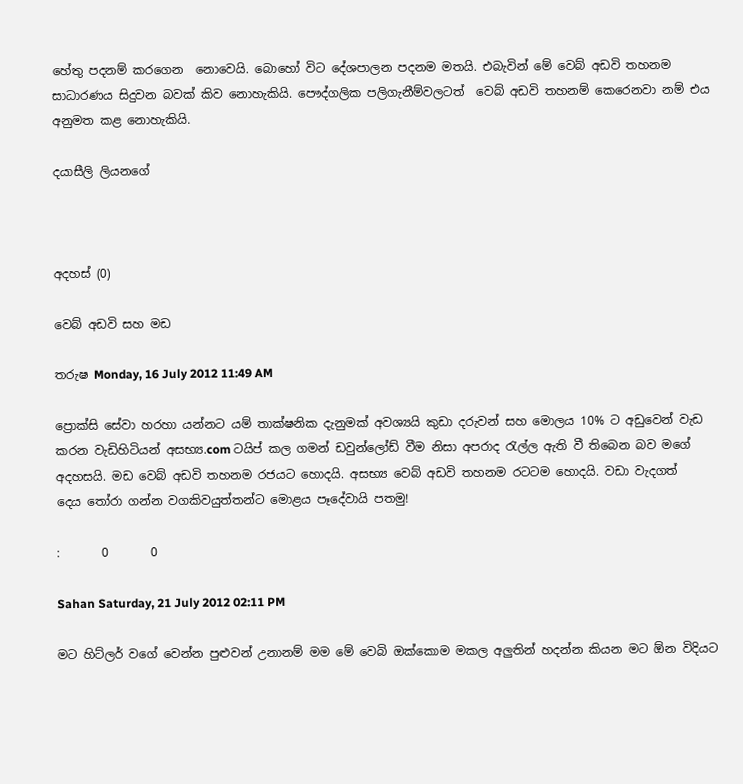හේතු පදනම් කරගෙන  නොවෙයි. බොහෝ විට දේශපාලන පදනම මතයි. එබැවින් මේ වෙබ් අඩවි තහනම සාධාරණය සිදුවන බවක් කිව නොහැකියි. පෞද්ගලික පලිගැනීම්වලටත්  වෙබ් අඩවි තහනම් කෙරෙනවා නම් එය අනුමත කළ නොහැකියි.

දයාසීලි ලියනගේ



අදහස් (0)

වෙබ් අඩවි සහ මඩ

තරුෂ Monday, 16 July 2012 11:49 AM

ප්‍රොක්සි සේවා හරහා යන්නට යම් තාක්ෂනික දැනුමක් අවශ්‍යයි කුඩා දරුවන් සහ මොලය 10% ට අඩුවෙන් වැඩ කරන වැඩිහිටියන් අසභ්‍ය.com ටයිප් කල ගමන් ඩවුන්ලෝඩ් වීම නිසා අපරාද ‍රැල්ල ඇති වී තිබෙන බව මගේ අදහසයි. මඩ වෙබ් අඩවි තහනම රජයට හොදයි. අසභ්‍ය වෙබ් අඩවි තහනම රටටම හොදයි. වඩා වැදගත් දෙය ‍තෝරා ගන්න වගකිවයුත්තන්ට මොළය පෑදේවායි පතමු!

:       0       0

Sahan Saturday, 21 July 2012 02:11 PM

මට හිට්ලර් වගේ වෙන්න පුළුවන් උනානම් මම මේ වෙබි ඔක්කොම මකල අලුතින් හදන්න කියන මට ඕන විදියට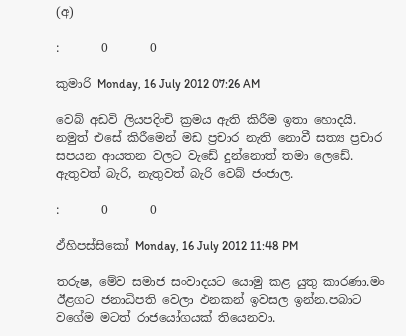(අ)

:       0       0

කුමාරි Monday, 16 July 2012 07:26 AM

වෙබ් අඩවි ලියපදිංචි ක්‍රමය ඇති කිරීම ඉතා හොදයි. නමුත් එසේ කිරීමෙන් මඩ ප්‍රචාර නැති නොවී සත්‍ය ප්‍රචාර සපයන ආයතන වලට වැඩේ දුන්නොත් තමා ලෙඩේ. ඇතුවත් බැරි, නැතුවත් බැරි වෙබ් ජංජාල.

:       0       0

ඵ්හිපස්සිකෝ Monday, 16 July 2012 11:48 PM

තරුෂ, මේව සමාජ සංවාදයට යොමු කළ යුතු කාරණා.මං ඊළගට ජනාධිපති වෙලා ඵනකන් ඉවසල ඉන්න.පබාට වගේම මටත් රාජයෝගයක් තියෙනවා.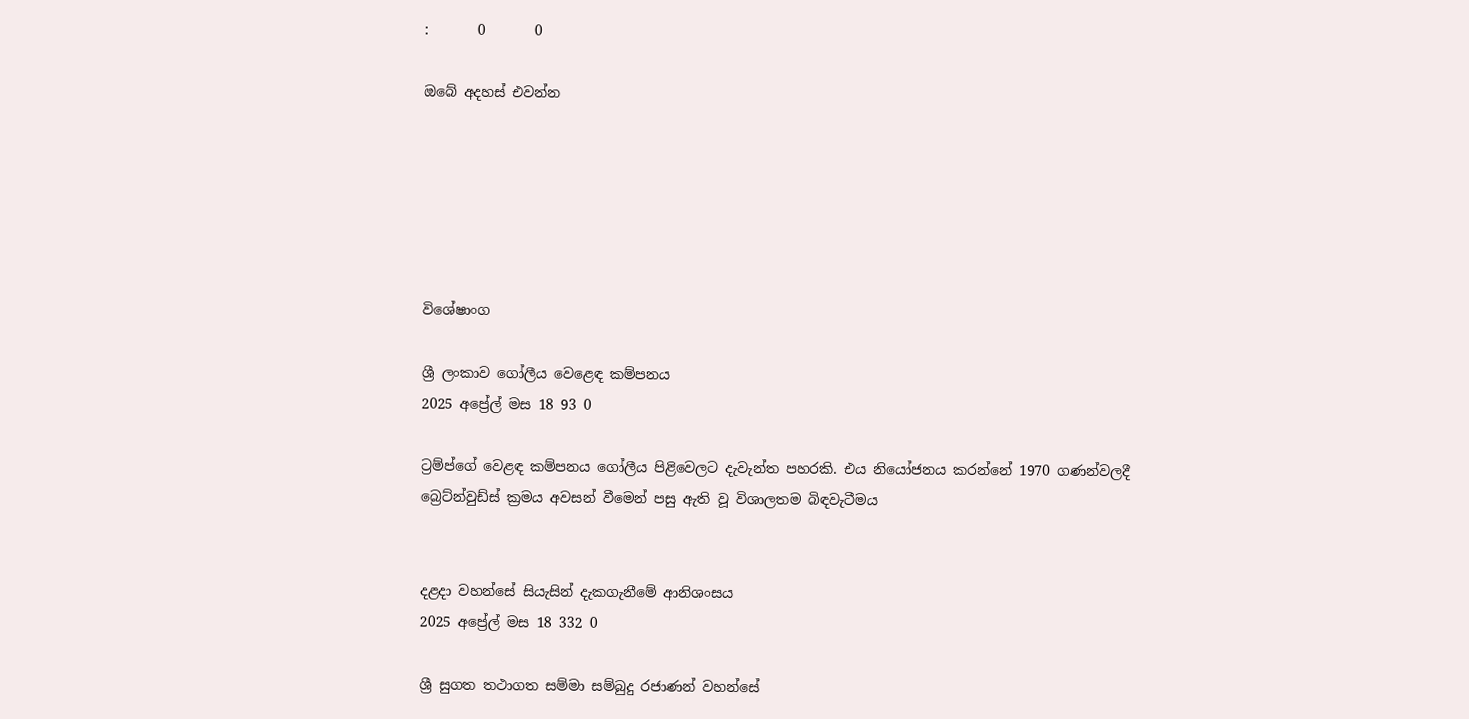:       0       0

ඔබේ අදහස් එවන්න






විශේෂාංග

ශ්‍රී ලංකාව ගෝලීය වෙළෙඳ කම්පනය
2025 අප්‍රේල් මස 18 93 0

ට්‍රම්ප්ගේ වෙළඳ කම්පනය ගෝලීය පිළිවෙලට දැවැන්ත පහරකි. එය නියෝජනය කරන්නේ 1970 ගණන්වලදී බ්‍රෙට්න්වුඩ්ස් ක්‍රමය අවසන් වීමෙන් පසු ඇති වූ විශාලතම බිඳවැටීමය


දළදා වහන්සේ සියැසින් දැකගැනීමේ ආනිශංසය
2025 අප්‍රේල් මස 18 332 0

ශ්‍රී සුගත තථාගත සම්මා සම්බුදු රජාණන් වහන්සේ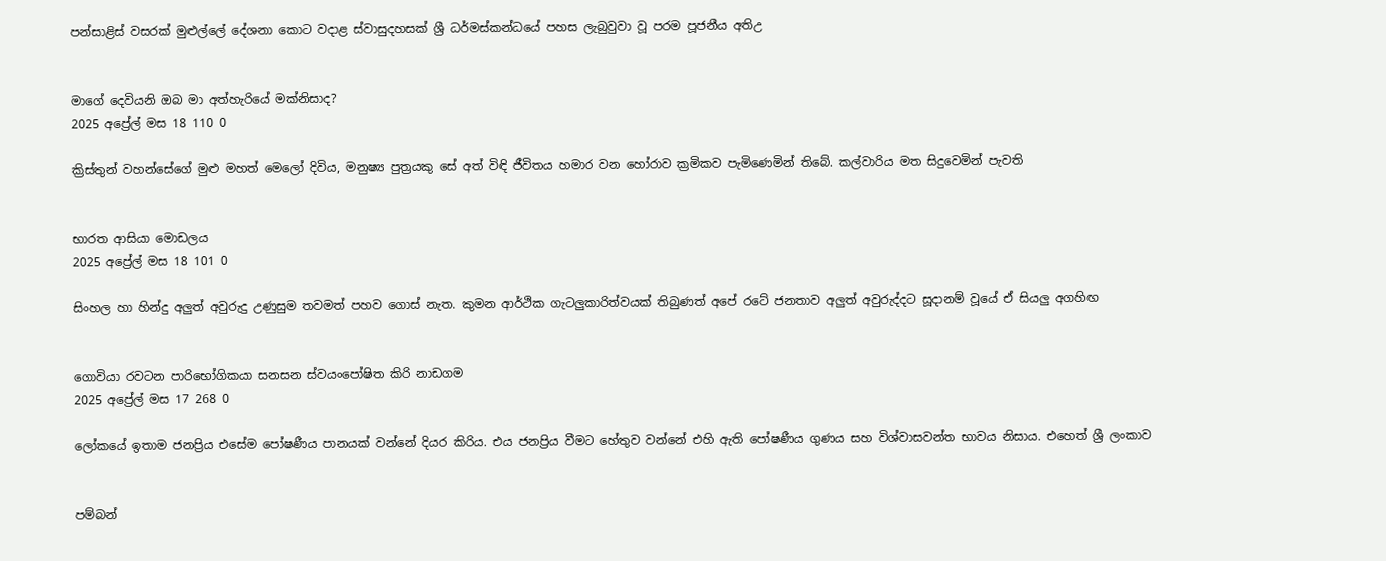පන්සාළිස් වසරක් මුළුල්ලේ දේශනා කොට වදාළ ස්වාසුදහසක් ශ්‍රී ධර්මස්කන්ධයේ පහස ලැබුවුවා වූ පරම පූජනීය අතිඋ


මාගේ දෙවියනි ඔබ මා අත්හැරියේ මක්නිසාද?
2025 අප්‍රේල් මස 18 110 0

ක්‍රිස්තුන් වහන්සේගේ මුළු මහත් මෙලෝ දිවිය, මනුෂ්‍ය පුත්‍රයකු සේ අත් විඳි ජීවිතය හමාර වන හෝරාව ක්‍රමිකව පැමිණෙමින් තිබේ. කල්වාරිය මත සිදුවෙමින් පැවති


භාරත ආසියා මොඩලය
2025 අප්‍රේල් මස 18 101 0

සිංහල හා හින්දු අලුත් අවුරුදු උණුසුම තවමත් පහව ගොස් නැත. කුමන ආර්ථික ගැටලුකාරිත්වයක් තිබුණත් අපේ රටේ ජනතාව අලුත් අවුරුද්දට සූදානම් වූයේ ඒ සියලු අගහිඟ


ගොවියා රවටන පාරිභෝගිකයා සනසන ස්වයංපෝෂිත කිරි නාඩගම
2025 අප්‍රේල් මස 17 268 0

ලෝකයේ ඉතාම ජනප්‍රිය එසේම පෝෂණීය පානයක් වන්නේ දියර කිරිය. එය ජනප්‍රිය වීමට හේතුව වන්නේ එහි ඇති පෝෂණීය ගුණය සහ විශ්වාසවන්ත භාවය නිසාය. එහෙත් ශ්‍රී ලංකාව


පම්බන්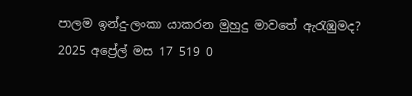පාලම ඉන්දු-ලංකා යාකරන මුහුදු මාවතේ ඇරැඹුමද?
2025 අප්‍රේල් මස 17 519 0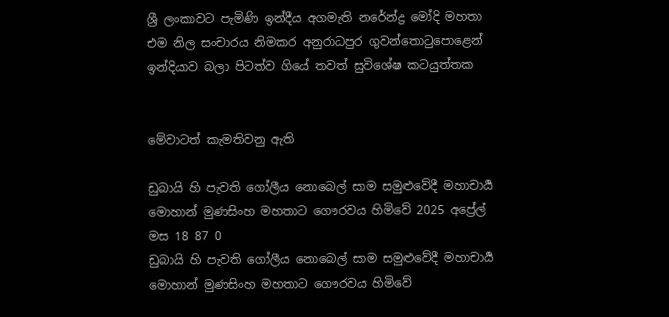ශ්‍රී ලංකාවට පැමිණි ඉන්දීය අගමැති නරේන්ද්‍ර මෝදි මහතා එම නිල සංචාරය නිමකර අනුරාධපුර ගුවන්තොටුපොළෙන් ඉන්දියාව බලා පිටත්ව ගියේ තවත් සුවිශේෂ කටයුත්තක


මේවාටත් කැමතිවනු ඇති

ඩුබායි හි පැවති ගෝලීය නොබෙල් සාම සමුළුවේදී මහාචාර්‍ය මොහාන් මුණසිංහ මහතාට ගෞරවය හිමිවේ 2025 අප්‍රේල් මස 18 87 0
ඩුබායි හි පැවති ගෝලීය නොබෙල් සාම සමුළුවේදී මහාචාර්‍ය මොහාන් මුණසිංහ මහතාට ගෞරවය හිමිවේ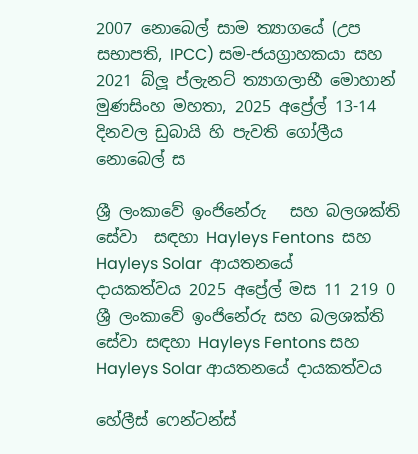2007 නොබෙල් සාම ත්‍යාගයේ (උප සභාපති, IPCC) සම-ජයග්‍රාහකයා සහ 2021 බ්ලූ ප්ලැනට් ත්‍යාගලාභී මොහාන් මුණසිංහ මහතා, 2025 අප්‍රේල් 13-14 දිනවල ඩුබායි හි පැවති ගෝලීය නොබෙල් ස

ශ්‍රී ලංකාවේ ඉංජිනේරු   සහ බලශක්ති සේවා  සඳහා Hayleys Fentons  සහ Hayleys Solar  ආයතනයේ  දායකත්වය 2025 අප්‍රේල් මස 11 219 0
ශ්‍රී ලංකාවේ ඉංජිනේරු සහ බලශක්ති සේවා සඳහා Hayleys Fentons සහ Hayleys Solar ආයතනයේ දායකත්වය

හේලීස් ෆෙන්ටන්ස්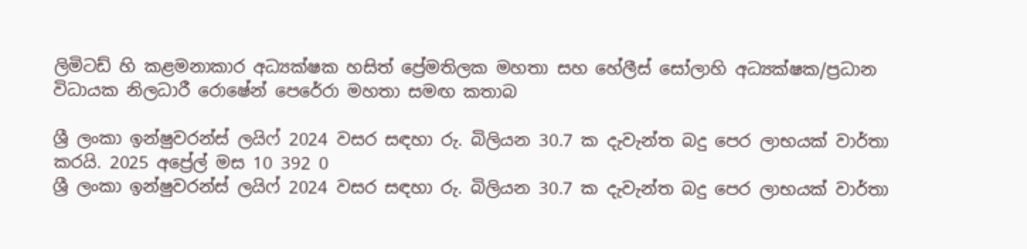ලිමිටඩ් හි කළමනාකාර අධ්‍යක්ෂක හසිත් ප්‍රේමතිලක මහතා සහ හේලීස් සෝලාහි අධ්‍යක්ෂක/ප්‍රධාන විධායක නිලධාරී රොෂේන් පෙරේරා මහතා සමඟ කතාබ

ශ්‍රී ලංකා ඉන්ෂුවරන්ස් ලයිෆ් 2024 වසර සඳහා රු. බිලියන 30.7 ක දැවැන්ත බදු පෙර ලාභයක් වාර්තා කරයි. 2025 අප්‍රේල් මස 10 392 0
ශ්‍රී ලංකා ඉන්ෂුවරන්ස් ලයිෆ් 2024 වසර සඳහා රු. බිලියන 30.7 ක දැවැන්ත බදු පෙර ලාභයක් වාර්තා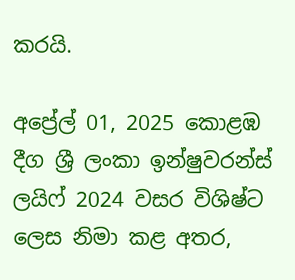කරයි.

අප්‍රේල් 01, 2025 කොළඹ දීග ශ්‍රී ලංකා ඉන්ෂුවරන්ස් ලයිෆ් 2024 වසර විශිෂ්ට ලෙස නිමා කළ අතර,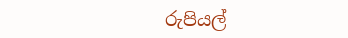රුපියල්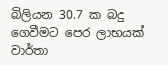බිලියන 30.7 ක බදු ගෙවීමට පෙර ලාභයක් වාර්තා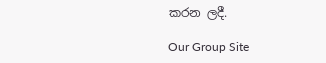කරන ලදී.

Our Group Site